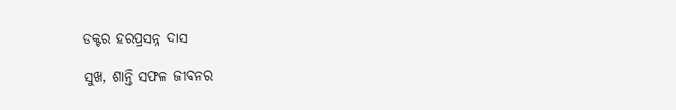ଡକ୍ଟର ହରପ୍ରସନ୍ନ ଦାସ

ସୁଖ, ଶାନ୍ତି ସଫଳ ଜୀବନର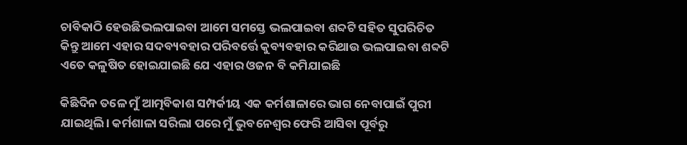ଚାବିକାଠି ହେଉଛିଭଲପାଇବା ଆମେ ସମସ୍ତେ ଭଲପାଇବା ଶବ୍ଦଟି ସହିତ ସୁପରିଚିତ କିନ୍ତୁ ଆମେ ଏହାର ସଦବ୍ୟବହାର ପରିବର୍ତ୍ତେ କୁବ୍ୟବହାର କରିଥାଉ ଭଲପାଇବା ଶବ୍ଦଟି ଏତେ କଳୁଷିତ ହୋଇଯାଇଛି ଯେ ଏହାର ଓଜନ ବି କମିଯାଇଛି

କିଛିଦିନ ତଳେ ମୁଁ ଆତ୍ମବିକାଶ ସମ୍ପର୍କୀୟ ଏକ କର୍ମଶାଳାରେ ଭାଗ ନେବାପାଇଁ ପୁରୀ ଯାଇଥିଲି। କର୍ମଶାଳା ସରିଲା ପରେ ମୁଁ ଭୁବନେଶ୍ୱର ଫେରି ଆସିବା ପୂର୍ବରୁ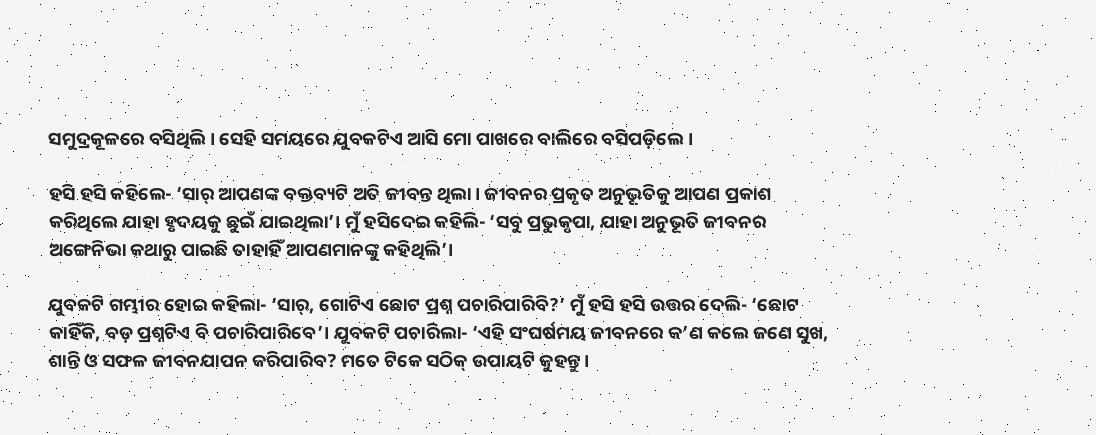ସମୁଦ୍ରକୂଳରେ ବସିଥିଲି। ସେହି ସମୟରେ ଯୁବକଟିଏ ଆସି ମୋ ପାଖରେ ବାଲିରେ ବସିପଡ଼ିଲେ।

ହସି ହସି କହିଲେ- ‘ସାର୍ ଆପଣଙ୍କ ବକ୍ତବ୍ୟଟି ଅତି ଜୀବନ୍ତ ଥିଲା। ଜୀବନର ପ୍ରକୃତ ଅନୁଭୂତିକୁ ଆପଣ ପ୍ରକାଶ କରିଥିଲେ ଯାହା ହୃଦୟକୁ ଛୁଇଁ ଯାଇଥିଲା’। ମୁଁ ହସିଦେଇ କହିଲି- ‘ସବୁ ପ୍ରଭୁକୃପା, ଯାହା ଅନୁଭୂତି ଜୀବନର ଅଙ୍ଗେନିଭା କଥାରୁ ପାଇଛି ତାହାହିଁ ଆପଣମାନଙ୍କୁ କହିଥିଲି’।

ଯୁବକଟି ଗମ୍ଭୀର ହୋଇ କହିଲା- ‘ସାର୍, ଗୋଟିଏ ଛୋଟ ପ୍ରଶ୍ନ ପଚାରିପାରିବି?’ ମୁଁ ହସି ହସି ଉତ୍ତର ଦେଲି- ‘ଛୋଟ କାହିଁକି, ବଡ଼ ପ୍ରଶ୍ନଟିଏ ବି ପଚାରିପାରିବେ’। ଯୁବକଟି ପଚାରିଲା- ‘ଏହି ସଂଘର୍ଷମୟ ଜୀବନରେ କ’ଣ କଲେ ଜଣେ ସୁଖ, ଶାନ୍ତି ଓ ସଫଳ ଜୀବନଯାପନ କରିପାରିବ? ମତେ ଟିକେ ସଠିକ୍ ଉପାୟଟି କୁହନ୍ତୁ।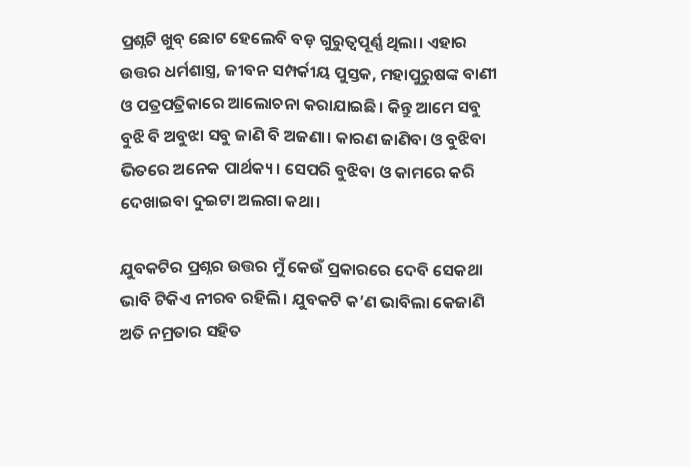ପ୍ରଶ୍ନଟି ଖୁବ୍ ଛୋଟ ହେଲେବି ବଡ଼ ଗୁରୁତ୍ୱପୂର୍ଣ୍ଣ ଥିଲା। ଏହାର ଉତ୍ତର ଧର୍ମଶାସ୍ତ୍ର, ଜୀବନ ସମ୍ପର୍କୀୟ ପୁସ୍ତକ, ମହାପୁରୁଷଙ୍କ ବାଣୀ ଓ ପତ୍ରପତ୍ରିକାରେ ଆଲୋଚନା କରାଯାଇଛି। କିନ୍ତୁ ଆମେ ସବୁ ବୁଝି ବି ଅବୁଝା ସବୁ ଜାଣି ବି ଅଜଣା। କାରଣ ଜାଣିବା ଓ ବୁଝିବା ଭିତରେ ଅନେକ ପାର୍ଥକ୍ୟ। ସେପରି ବୁଝିବା ଓ କାମରେ କରି ଦେଖାଇବା ଦୁଇଟା ଅଲଗା କଥା।

ଯୁବକଟିର ପ୍ରଶ୍ନର ଉତ୍ତର ମୁଁ କେଉଁ ପ୍ରକାରରେ ଦେବି ସେକଥା ଭାବି ଟିକିଏ ନୀରବ ରହିଲି। ଯୁବକଟି କ’ଣ ଭାବିଲା କେଜାଣି ଅତି ନମ୍ରତାର ସହିତ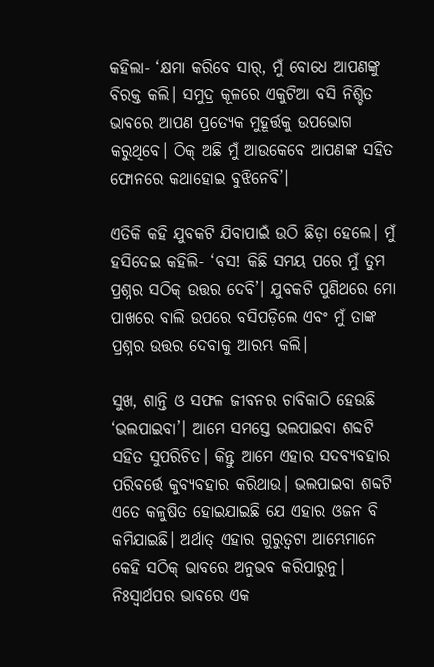କହିଲା- ‘କ୍ଷମା କରିବେ ସାର୍, ମୁଁ ବୋଧେ ଆପଣଙ୍କୁ ବିରକ୍ତ କଲି। ସମୁଦ୍ର କୂଳରେ ଏକୁଟିଆ ବସି ନିଶ୍ଚିତ ଭାବରେ ଆପଣ ପ୍ରତ୍ୟେକ ମୁହୂର୍ତ୍ତକୁ ଉପଭୋଗ କରୁଥିବେ। ଠିକ୍ ଅଛି ମୁଁ ଆଉକେବେ ଆପଣଙ୍କ ସହିତ ଫୋନରେ କଥାହୋଇ ବୁଝିନେବି’।

ଏତିକି କହି ଯୁବକଟି ଯିବାପାଇଁ ଉଠି ଛିଡ଼ା ହେଲେ। ମୁଁ ହସିଦେଇ କହିଲି- ‘ବସ! କିଛି ସମୟ ପରେ ମୁଁ ତୁମ ପ୍ରଶ୍ନର ସଠିକ୍ ଉତ୍ତର ଦେବି’। ଯୁବକଟି ପୁଣିଥରେ ମୋ ପାଖରେ ବାଲି ଉପରେ ବସିପଡ଼ିଲେ ଏବଂ ମୁଁ ତାଙ୍କ ପ୍ରଶ୍ନର ଉତ୍ତର ଦେବାକୁ ଆରମ୍ଭ କଲି।

ସୁଖ, ଶାନ୍ତି ଓ ସଫଳ ଜୀବନର ଚାବିକାଠି ହେଉଛି ‘ଭଲପାଇବା’। ଆମେ ସମସ୍ତେ ଭଲପାଇବା ଶବ୍ଦଟି ସହିତ ସୁପରିଚିତ। କିନ୍ତୁ ଆମେ ଏହାର ସଦବ୍ୟବହାର ପରିବର୍ତ୍ତେ କୁବ୍ୟବହାର କରିଥାଉ। ଭଲପାଇବା ଶବ୍ଦଟି ଏତେ କଳୁଷିତ ହୋଇଯାଇଛି ଯେ ଏହାର ଓଜନ ବି କମିଯାଇଛି। ଅର୍ଥାତ୍ ଏହାର ଗୁରୁତ୍ୱଟା ଆମ୍ଭେମାନେ କେହି ସଠିକ୍ ଭାବରେ ଅନୁଭବ କରିପାରୁନୁ। ନିଃସ୍ୱାର୍ଥପର ଭାବରେ ଏକ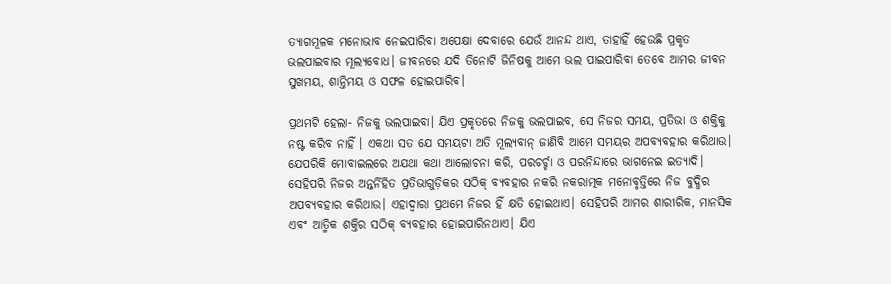ତ୍ୟାଗମୂଳକ ମନୋଭାବ ନେଇପାରିବା ଅପେକ୍ଷା ଦେବାରେ ଯେଉଁ ଆନନ୍ଦ ଥାଏ, ତାହାହିଁ ହେଉଛି ପ୍ରକୃତ ଭଲପାଇବାର ମୂଲ୍ୟବୋଧ। ଜୀବନରେ ଯଦି ତିନୋଟି ଜିନିଷକୁ ଆମେ ଭଲ ପାଇପାରିବା ତେବେ ଆମର ଜୀବନ ସୁଖମୟ, ଶାନ୍ତିମୟ ଓ ସଫଳ ହୋଇପାରିବ।

ପ୍ରଥମଟି ହେଲା- ନିଜକୁ ଭଲପାଇବା। ଯିଏ ପ୍ରକୃତରେ ନିଜକୁ ଭଲପାଇବ, ସେ ନିଜର ସମୟ, ପ୍ରତିଭା ଓ ଶକ୍ତିକୁ ନଷ୍ଟ କରିବ ନାହିଁ । ଏକଥା ସତ ଯେ ସମୟଟା ଅତି ମୂଲ୍ୟବାନ୍ ଜାଣିବି ଆମେ ସମୟର ଅପବ୍ୟବହାର କରିଥାଉ। ଯେପରିକି ମୋବାଇଲରେ ଅଯଥା କଥା ଆଲୋଚନା କରି, ପରଚର୍ଚ୍ଚା ଓ ପରନିନ୍ଦାରେ ଭାଗନେଇ ଇତ୍ୟାଦି। ସେହିପରି ନିଜର ଅନ୍ତର୍ନିହିତ ପ୍ରତିଭାଗୁଡ଼ିକର ସଠିକ୍ ବ୍ୟବହାର ନକରି ନକରାତ୍ମକ ମନୋବୃତ୍ତିରେ ନିଜ ବୁଦ୍ଧିର ଅପବ୍ୟବହାର କରିଥାଉ। ଏହାଦ୍ୱାରା ପ୍ରଥମେ ନିଜର ହିଁ କ୍ଷତି ହୋଇଥାଏ। ସେହିପରି ଆମର ଶାରୀରିକ, ମାନସିକ ଏବଂ ଆତ୍ମିକ ଶକ୍ତିର ସଠିକ୍ ବ୍ୟବହାର ହୋଇପାରିନଥାଏ। ଯିଏ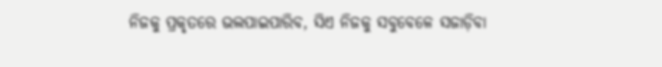ନିଜକୁ ପ୍ରକୃତରେ ଭଲପାଇପାରିବ, ସିଏ ନିଜକୁ ସବୁବେଳେ ସଜାଡ଼ିବା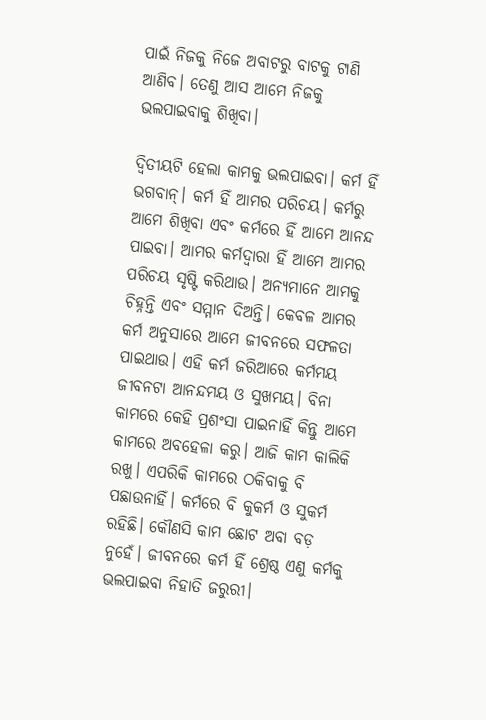ପାଇଁ ନିଜକୁ ନିଜେ ଅବାଟରୁ ବାଟକୁ ଟାଣି ଆଣିବ। ତେଣୁ ଆସ ଆମେ ନିଜକୁ ଭଲପାଇବାକୁ ଶିଖିବା।

ଦ୍ୱିତୀୟଟି ହେଲା କାମକୁ ଭଲପାଇବା। କର୍ମ ହିଁ ଭଗବାନ୍। କର୍ମ ହିଁ ଆମର ପରିଚୟ। କର୍ମରୁ ଆମେ ଶିଖିବା ଏବଂ କର୍ମରେ ହିଁ ଆମେ ଆନନ୍ଦ ପାଇବା। ଆମର କର୍ମଦ୍ୱାରା ହିଁ ଆମେ ଆମର ପରିଚୟ ସୃଷ୍ଟି କରିଥାଉ। ଅନ୍ୟମାନେ ଆମକୁ ଚିହ୍ନନ୍ତି ଏବଂ ସମ୍ମାନ ଦିଅନ୍ତି। କେବଳ ଆମର କର୍ମ ଅନୁସାରେ ଆମେ ଜୀବନରେ ସଫଳତା ପାଇଥାଉ। ଏହି କର୍ମ ଜରିଆରେ କର୍ମମୟ ଜୀବନଟା ଆନନ୍ଦମୟ ଓ ସୁଖମୟ। ବିନା କାମରେ କେହି ପ୍ରଶଂସା ପାଇନାହିଁ କିନ୍ତୁ ଆମେ କାମରେ ଅବହେଳା କରୁ। ଆଜି କାମ କାଲିକି ରଖୁ। ଏପରିକି କାମରେ ଠକିବାକୁ ବି ପଛାଉନାହିଁ। କର୍ମରେ ବି କୁକର୍ମ ଓ ସୁକର୍ମ ରହିଛି। କୌଣସି କାମ ଛୋଟ ଅବା ବଡ଼ ନୁହେଁ। ଜୀବନରେ କର୍ମ ହିଁ ଶ୍ରେଷ୍ଠ ଏଣୁ କର୍ମକୁ ଭଲପାଇବା ନିହାତି ଜରୁରୀ।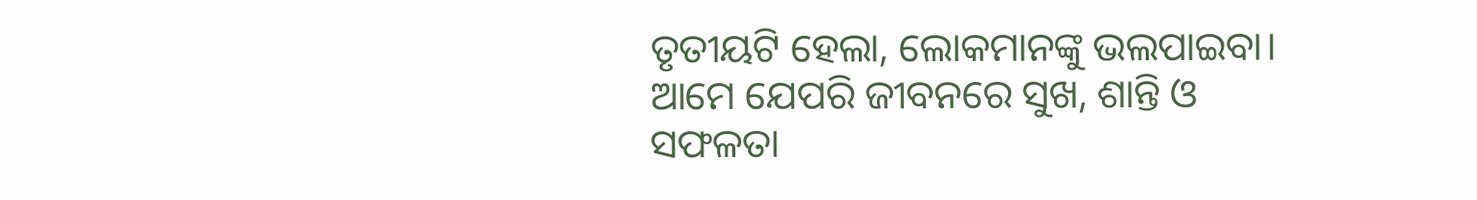ତୃତୀୟଟି ହେଲା, ଲୋକମାନଙ୍କୁ ଭଲପାଇବା। ଆମେ ଯେପରି ଜୀବନରେ ସୁଖ, ଶାନ୍ତି ଓ ସଫଳତା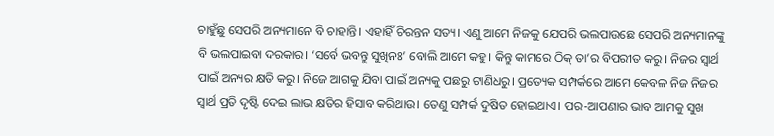ଚାହୁଁଛୁ ସେପରି ଅନ୍ୟମାନେ ବି ଚାହାନ୍ତି। ଏହାହିଁ ଚିରନ୍ତନ ସତ୍ୟ। ଏଣୁ ଆମେ ନିଜକୁ ଯେପରି ଭଲପାଉଛେ ସେପରି ଅନ୍ୟମାନଙ୍କୁ ବି ଭଲପାଇବା ଦରକାର। ‘ସର୍ବେ ଭବନ୍ତୁ ସୁଖିନଃ’ ବୋଲି ଆମେ କହୁ। କିନ୍ତୁ କାମରେ ଠିକ୍ ତା’ର ବିପରୀତ କରୁ। ନିଜର ସ୍ୱାର୍ଥ ପାଇଁ ଅନ୍ୟର କ୍ଷତି କରୁ। ନିଜେ ଆଗକୁ ଯିବା ପାଇଁ ଅନ୍ୟକୁ ପଛରୁ ଟାଣିଧରୁ। ପ୍ରତ୍ୟେକ ସମ୍ପର୍କରେ ଆମେ କେବଳ ନିଜ ନିଜର ସ୍ୱାର୍ଥ ପ୍ରତି ଦୃଷ୍ଟି ଦେଇ ଲାଭ କ୍ଷତିର ହିସାବ କରିଥାଉ। ତେଣୁ ସମ୍ପର୍କ ଦୁଷିତ ହୋଇଥାଏ। ପର-ଆପଣାର ଭାବ ଆମକୁ ସୁଖ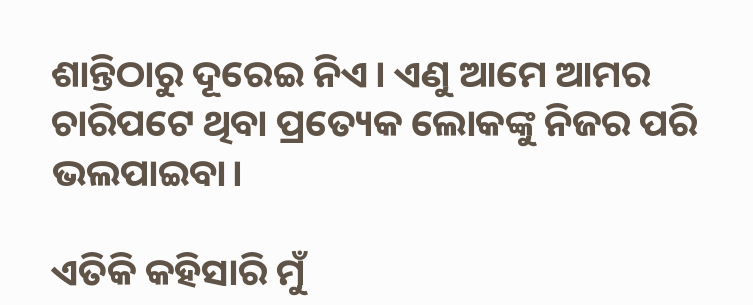ଶାନ୍ତିଠାରୁ ଦୂରେଇ ନିଏ। ଏଣୁ ଆମେ ଆମର ଚାରିପଟେ ଥିବା ପ୍ରତ୍ୟେକ ଲୋକଙ୍କୁ ନିଜର ପରି ଭଲପାଇବା।

ଏତିକି କହିସାରି ମୁଁ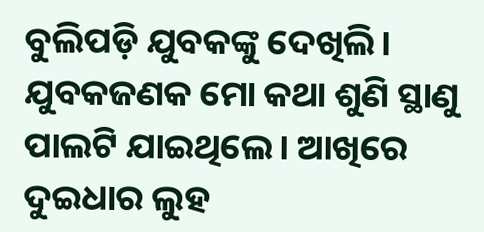ବୁଲିପଡ଼ି ଯୁବକଙ୍କୁ ଦେଖିଲି। ଯୁବକଜଣକ ମୋ କଥା ଶୁଣି ସ୍ଥାଣୁ ପାଲଟି ଯାଇଥିଲେ। ଆଖିରେ ଦୁଇଧାର ଲୁହ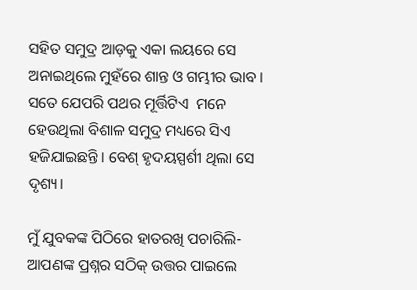ସହିତ ସମୁଦ୍ର ଆଡ଼କୁ ଏକା ଲୟରେ ସେ ଅନାଇଥିଲେ ମୁହଁରେ ଶାନ୍ତ ଓ ଗମ୍ଭୀର ଭାବ। ସତେ ଯେପରି ପଥର ମୂର୍ତ୍ତିଟିଏ  ମନେ ହେଉଥିଲା ବିଶାଳ ସମୁଦ୍ର ମଧ୍ୟରେ ସିଏ ହଜିଯାଇଛନ୍ତି। ବେଶ୍ ହୃଦୟସ୍ପର୍ଶୀ ଥିଲା ସେ ଦୃଶ୍ୟ।

ମୁଁ ଯୁବକଙ୍କ ପିଠିରେ ହାତରଖି ପଚାରିଲି- ଆପଣଙ୍କ ପ୍ରଶ୍ନର ସଠିକ୍ ଉତ୍ତର ପାଇଲେ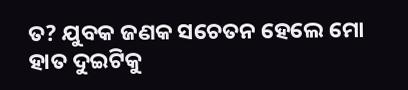ତ? ଯୁବକ ଜଣକ ସଚେତନ ହେଲେ ମୋ ହାତ ଦୁଇଟିକୁ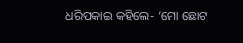ଧରିପକାଇ କହିଲେ- ‘ମୋ ଛୋଟ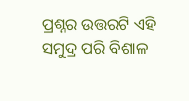ପ୍ରଶ୍ନର ଉତ୍ତରଟି ଏହି ସମୁଦ୍ର ପରି ବିଶାଳ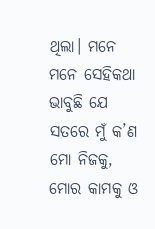ଥିଲା। ମନେ ମନେ ସେହିକଥା ଭାବୁଛି ଯେ ସତରେ ମୁଁ କ’ଣ ମୋ ନିଜକୁ, ମୋର କାମକୁ ଓ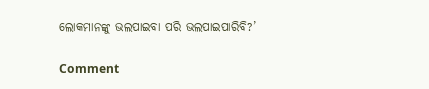ଲୋକମାନଙ୍କୁ ଭଲପାଇବା ପରି ଭଲପାଇପାରିବି?’

Comment